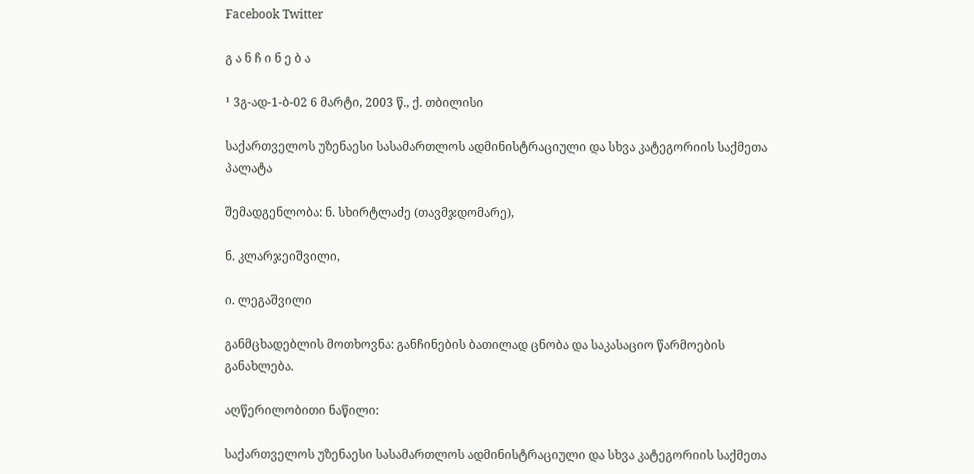Facebook Twitter

გ ა ნ ჩ ი ნ ე ბ ა

¹ 3გ-ად-1-ბ-02 6 მარტი, 2003 წ., ქ. თბილისი

საქართველოს უზენაესი სასამართლოს ადმინისტრაციული და სხვა კატეგორიის საქმეთა პალატა

შემადგენლობა: ნ. სხირტლაძე (თავმჯდომარე),

ნ. კლარჯეიშვილი,

ი. ლეგაშვილი

განმცხადებლის მოთხოვნა: განჩინების ბათილად ცნობა და საკასაციო წარმოების განახლება.

აღწერილობითი ნაწილი:

საქართველოს უზენაესი სასამართლოს ადმინისტრაციული და სხვა კატეგორიის საქმეთა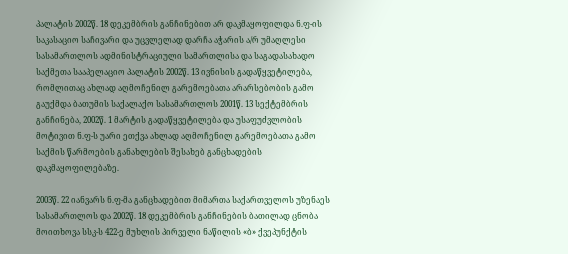პალატის 2002წ. 18 დეკემბრის განჩინებით არ დაკმაყოფილდა ნ.ფ-ის საკასაციო საჩივარი და უცვლელად დარჩა აჭარის ა/რ უმაღლესი სასამართლოს ადმინისტრაციული სამართლისა და საგადასახადო საქმეთა სააპელაციო პალატის 2002წ. 13 ივნისის გადაწყვეტილება, რომლითაც ახლად აღმოჩენილ გარემოებათა არარსებობის გამო გაუქმდა ბათუმის საქალაქო სასამართლოს 2001წ. 13 სექტემბრის განჩინება, 2002წ. 1 მარტის გადაწყვეტილება და უსაფუძვლობის მოტივით ნ.ფ-ს უარი ეთქვა ახლად აღმოჩენილ გარემოებათა გამო საქმის წარმოების განახლების შესახებ განცხადების დაკმაყოფილებაზე.

2003წ. 22 იანვარს ნ.ფ-მა განცხადებით მიმართა საქართველოს უზენაეს სასამართლოს და 2002წ. 18 დეკემბრის განჩინების ბათილად ცნობა მოითხოვა სსკ-ს 422-ე მუხლის პირველი ნაწილის «ბ» ქვეპუნქტის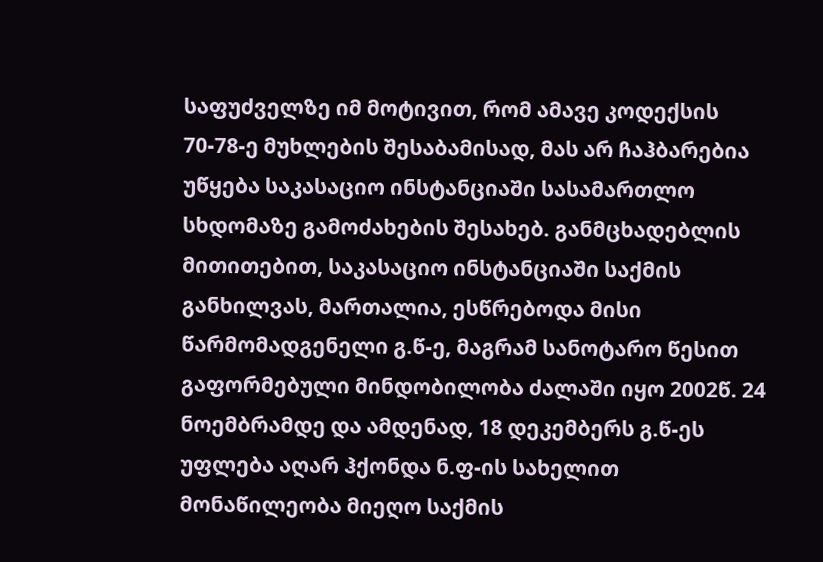საფუძველზე იმ მოტივით, რომ ამავე კოდექსის 70-78-ე მუხლების შესაბამისად, მას არ ჩაჰბარებია უწყება საკასაციო ინსტანციაში სასამართლო სხდომაზე გამოძახების შესახებ. განმცხადებლის მითითებით, საკასაციო ინსტანციაში საქმის განხილვას, მართალია, ესწრებოდა მისი წარმომადგენელი გ.წ-ე, მაგრამ სანოტარო წესით გაფორმებული მინდობილობა ძალაში იყო 2002წ. 24 ნოემბრამდე და ამდენად, 18 დეკემბერს გ.წ-ეს უფლება აღარ ჰქონდა ნ.ფ-ის სახელით მონაწილეობა მიეღო საქმის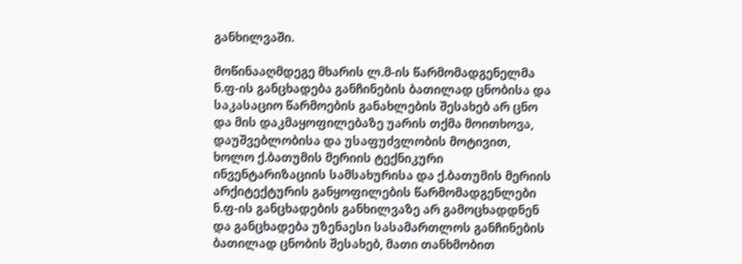განხილვაში.

მოწინააღმდეგე მხარის ლ.მ-ის წარმომადგენელმა ნ.ფ-ის განცხადება განჩინების ბათილად ცნობისა და საკასაციო წარმოების განახლების შესახებ არ ცნო და მის დაკმაყოფილებაზე უარის თქმა მოითხოვა, დაუშვებლობისა და უსაფუძვლობის მოტივით, ხოლო ქ.ბათუმის მერიის ტექნიკური ინვენტარიზაციის სამსახურისა და ქ.ბათუმის მერიის არქიტექტურის განყოფილების წარმომადგენლები ნ.ფ-ის განცხადების განხილვაზე არ გამოცხადდნენ და განცხადება უზენაესი სასამართლოს განჩინების ბათილად ცნობის შესახებ, მათი თანხმობით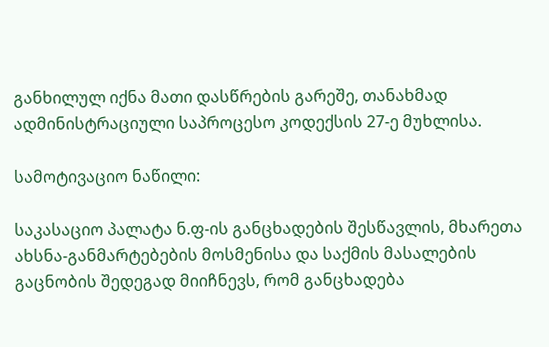განხილულ იქნა მათი დასწრების გარეშე, თანახმად ადმინისტრაციული საპროცესო კოდექსის 27-ე მუხლისა.

სამოტივაციო ნაწილი:

საკასაციო პალატა ნ.ფ-ის განცხადების შესწავლის, მხარეთა ახსნა-განმარტებების მოსმენისა და საქმის მასალების გაცნობის შედეგად მიიჩნევს, რომ განცხადება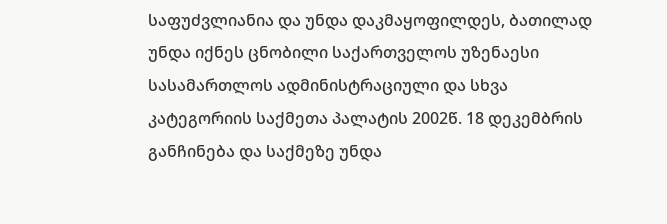საფუძვლიანია და უნდა დაკმაყოფილდეს, ბათილად უნდა იქნეს ცნობილი საქართველოს უზენაესი სასამართლოს ადმინისტრაციული და სხვა კატეგორიის საქმეთა პალატის 2002წ. 18 დეკემბრის განჩინება და საქმეზე უნდა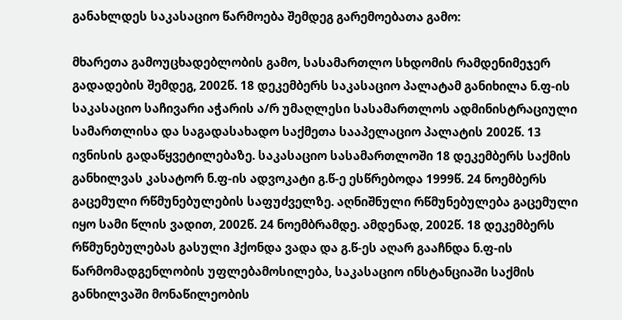განახლდეს საკასაციო წარმოება შემდეგ გარემოებათა გამო:

მხარეთა გამოუცხადებლობის გამო, სასამართლო სხდომის რამდენიმეჯერ გადადების შემდეგ, 2002წ. 18 დეკემბერს საკასაციო პალატამ განიხილა ნ.ფ-ის საკასაციო საჩივარი აჭარის ა/რ უმაღლესი სასამართლოს ადმინისტრაციული სამართლისა და საგადასახადო საქმეთა სააპელაციო პალატის 2002წ. 13 ივნისის გადაწყვეტილებაზე. საკასაციო სასამართლოში 18 დეკემბერს საქმის განხილვას კასატორ ნ.ფ-ის ადვოკატი გ.წ-ე ესწრებოდა 1999წ. 24 ნოემბერს გაცემული რწმუნებულების საფუძველზე. აღნიშნული რწმუნებულება გაცემული იყო სამი წლის ვადით, 2002წ. 24 ნოემბრამდე. ამდენად, 2002წ. 18 დეკემბერს რწმუნებულებას გასული ჰქონდა ვადა და გ.წ-ეს აღარ გააჩნდა ნ.ფ-ის წარმომადგენლობის უფლებამოსილება, საკასაციო ინსტანციაში საქმის განხილვაში მონაწილეობის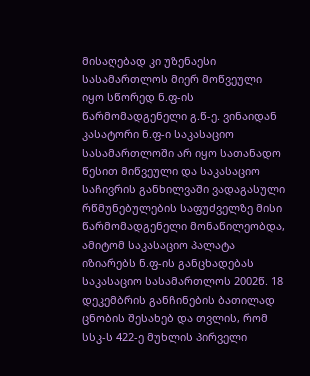მისაღებად კი უზენაესი სასამართლოს მიერ მოწვეული იყო სწორედ ნ.ფ-ის წარმომადგენელი გ.წ-ე. ვინაიდან კასატორი ნ.ფ-ი საკასაციო სასამართლოში არ იყო სათანადო წესით მიწვეული და საკასაციო საჩივრის განხილვაში ვადაგასული რწმუნებულების საფუძველზე მისი წარმომადგენელი მონაწილეობდა, ამიტომ საკასაციო პალატა იზიარებს ნ.ფ-ის განცხადებას საკასაციო სასამართლოს 2002წ. 18 დეკემბრის განჩინების ბათილად ცნობის შესახებ და თვლის, რომ სსკ-ს 422-ე მუხლის პირველი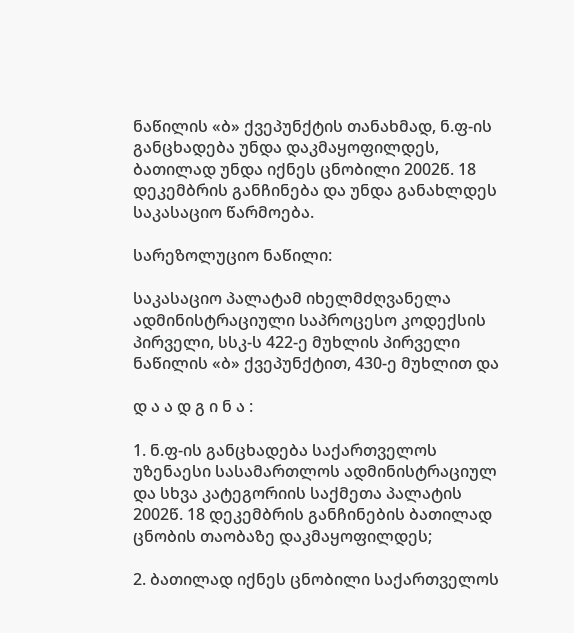ნაწილის «ბ» ქვეპუნქტის თანახმად, ნ.ფ-ის განცხადება უნდა დაკმაყოფილდეს, ბათილად უნდა იქნეს ცნობილი 2002წ. 18 დეკემბრის განჩინება და უნდა განახლდეს საკასაციო წარმოება.

სარეზოლუციო ნაწილი:

საკასაციო პალატამ იხელმძღვანელა ადმინისტრაციული საპროცესო კოდექსის პირველი, სსკ-ს 422-ე მუხლის პირველი ნაწილის «ბ» ქვეპუნქტით, 430-ე მუხლით და

დ ა ა დ გ ი ნ ა :

1. ნ.ფ-ის განცხადება საქართველოს უზენაესი სასამართლოს ადმინისტრაციულ და სხვა კატეგორიის საქმეთა პალატის 2002წ. 18 დეკემბრის განჩინების ბათილად ცნობის თაობაზე დაკმაყოფილდეს;

2. ბათილად იქნეს ცნობილი საქართველოს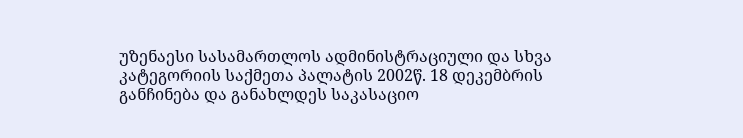უზენაესი სასამართლოს ადმინისტრაციული და სხვა კატეგორიის საქმეთა პალატის 2002წ. 18 დეკემბრის განჩინება და განახლდეს საკასაციო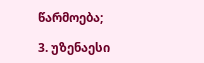წარმოება;

3. უზენაესი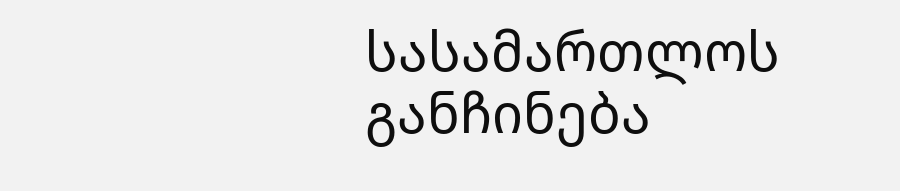სასამართლოს განჩინება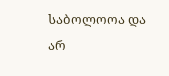საბოლოოა და არ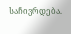საჩივრდება.